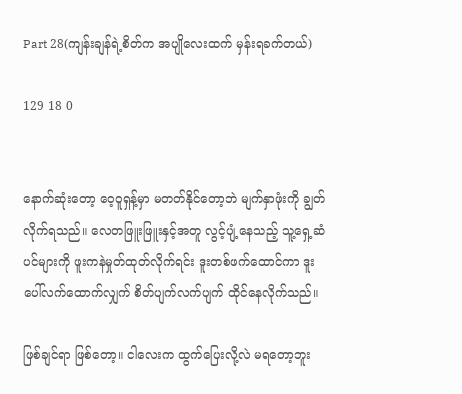Part 28(ကျန်းချန်ရဲ့စိတ်က အပျိုလေးထက် မှန်းရခက်တယ်)

129 18 0


နောက်ဆုံးတော့ ဝေ့ဝူရှန့်မှာ မတတ်နိုင်တော့ဘဲ မျက်နှာဖုံးကို ချွတ်လိုက်ရသည်။ လေတဖြူးဖြူးနှင့်အတူ လွင့်ပျံ့နေသည့် သူ့ရှေ့ဆံပင်များကို ဖူးကနဲမှုတ်ထုတ်လိုက်ရင်း ဒူးတစ်ဖက်ထောင်ကာ ဒူးပေါ်လက်ထောက်လျှက် စိတ်ပျက်လက်ပျက် ထိုင်နေလိုက်သည်။

ဖြစ်ချင်ရာ ဖြစ်တော့။ ငါလေးက ထွက်ပြေးလို့လဲ မရတော့ဘူး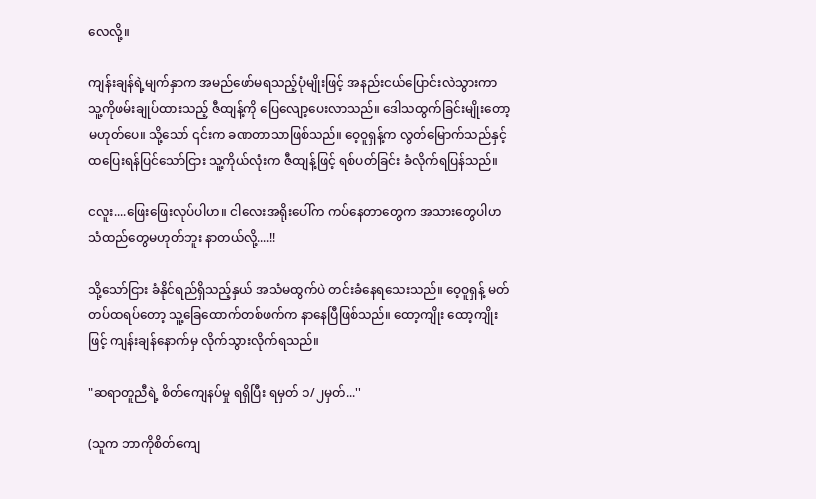လေလို့။

ကျန်းချန်ရဲ့မျက်နှာက အမည်ဖော်မရသည့်ပုံမျိုးဖြင့် အနည်းငယ်ပြောင်းလဲသွားကာ သူ့ကိုဖမ်းချုပ်ထားသည့် ဇီထျန့်ကို ပြေလျော့ပေးလာသည်။ ဒေါသထွက်ခြင်းမျိုးတော့ မဟုတ်ပေ။ သို့သော် ၎င်းက ခဏတာသာဖြစ်သည်။ ဝေ့ဝူရှန့်က လွတ်မြောက်သည်နှင့် ထပြေးရန်ပြင်သော်ငြား သူ့ကိုယ်လုံးက ဇီထျန့်ဖြင့် ရစ်ပတ်ခြင်း ခံလိုက်ရပြန်သည်။

ငလူး....ဖြေးဖြေးလုပ်ပါဟ။ ငါလေးအရိုးပေါ်က ကပ်နေတာတွေက အသားတွေပါဟ သံထည်တွေမဟုတ်ဘူး နာတယ်လို့....!!

သို့သော်ငြား ခံနိုင်ရည်ရှိသည့်နှယ် အသံမထွက်ပဲ တင်းခံနေရသေးသည်။ ဝေ့ဝူရှန့် မတ်တပ်ထရပ်တော့ သူ့ခြေထောက်တစ်ဖက်က နာနေပြီဖြစ်သည်။ ထော့ကျိုး ထော့ကျိုးဖြင့် ကျန်းချန်နောက်မှ လိုက်သွားလိုက်ရသည်။

"ဆရာတူညီရဲ့ စိတ်ကျေနပ်မှု ရရှိပြီး ရမှတ် ၁/၂မှတ်...''

(သူက ဘာကိုစိတ်ကျေ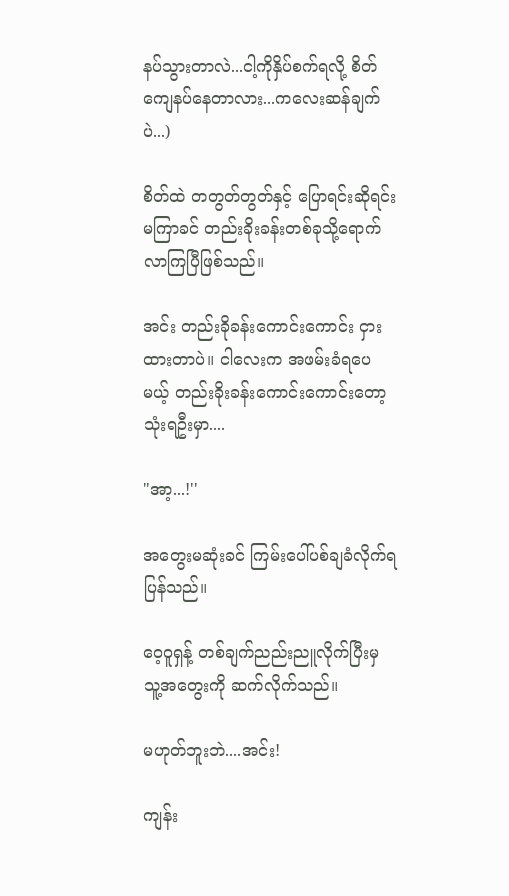နပ်သွားတာလဲ...ငါ့ကိုနှိပ်စက်ရလို့ စိတ်ကျေနပ်နေတာလား...ကလေးဆန်ချက်ပဲ...)

စိတ်ထဲ တတွတ်တွတ်နှင့် ပြောရင်းဆိုရင်း မကြာခင် တည်းခိုးခန်းတစ်ခုသို့ရောက်လာကြပြီဖြစ်သည်။

အင်း တည်းခိုခန်းကောင်းကောင်း ငှားထားတာပဲ။ ငါလေးက အဖမ်းခံရပေမယ့် တည်းခိုးခန်းကောင်းကောင်းတော့ သုံးရဦးမှာ....

"အာ့...!''

အတွေးမဆုံးခင် ကြမ်းပေါ်ပစ်ချခံလိုက်ရပြန်သည်။

ဝေ့ဝူရှန့် တစ်ချက်ညည်းညူလိုက်ပြီးမှ သူ့အတွေးကို ဆက်လိုက်သည်။

မဟုတ်ဘူးဘဲ....အင်း!

ကျန်း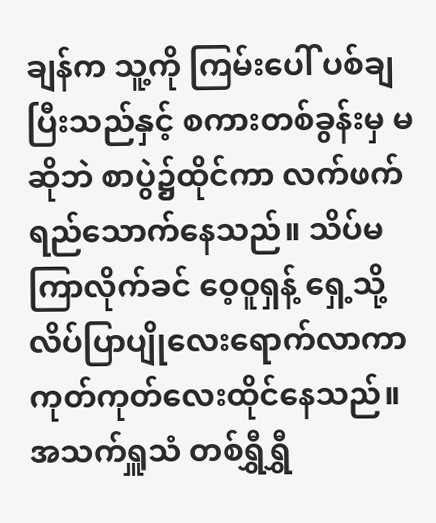ချန်က သူ့ကို ကြမ်းပေါ် ပစ်ချပြီးသည်နှင့် စကားတစ်ခွန်းမှ မဆိုဘဲ စာပွဲ၌ထိုင်ကာ လက်ဖက်ရည်သောက်နေသည်။ သိပ်မကြာလိုက်ခင် ဝေ့ဝူရှန့် ရှေ့သို့ လိပ်ပြာပျိုလေးရောက်လာကာ ကုတ်ကုတ်လေးထိုင်နေသည်။ အသက်ရှူသံ တစ်ရွှီရွှီ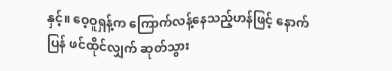နှင့်။ ဝေ့ဝူရှန့်က ကြောက်လန့်နေသည့်ဟန်ဖြင့် နောက်ပြန် ဖင်ထိုင်လျှက် ဆုတ်သွား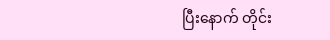ပြီးနောက် တိုင်း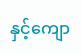နှင့်ကျော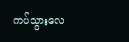ကပ်သွားလေ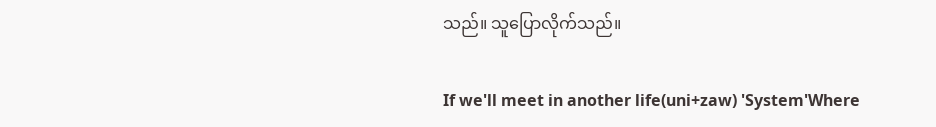သည်။ သူပြောလိုက်သည်။

If we'll meet in another life(uni+zaw) 'System'Where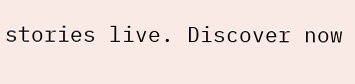stories live. Discover now